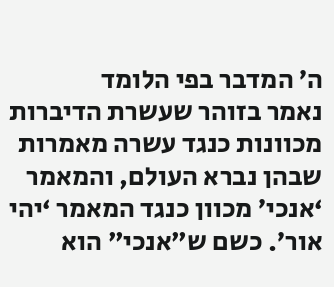ה’ המדבר בפי הלומד
נאמר בזוהר שעשרת הדיברות מכוונות כנגד עשרה מאמרות שבהן נברא העולם, והמאמר ‘אנכי’ מכוון כנגד המאמר ‘יהי אור’. כשם ש”אנכי” הוא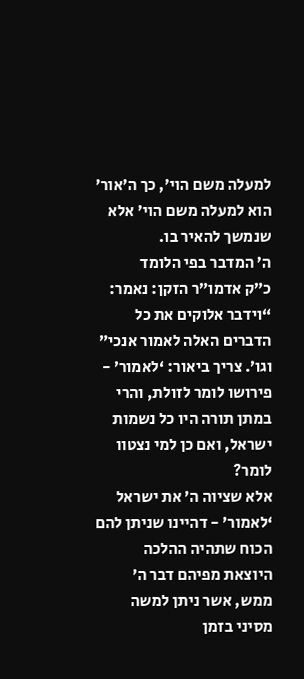למעלה משם הוי’, כך ה’אור’ הוא למעלה משם הוי’ אלא שנמשך להאיר בו.
ה’ המדבר בפי הלומד
כ”ק אדמו”ר הזקן: נאמר: “וידבר אלוקים את כל הדברים האלה לאמור אנכי” וגו’. צריך ביאור: ‘לאמור’ - פירושו לומר לזולת, והרי במתן תורה היו כל נשמות ישראל, ואם כן למי נצטוו לומר?
אלא שציוה ה’ את ישראל ‘לאמור’ - דהיינו שניתן להם הכוח שתהיה ההלכה היוצאת מפיהם דבר ה’ ממש, אשר ניתן למשה מסיני בזמן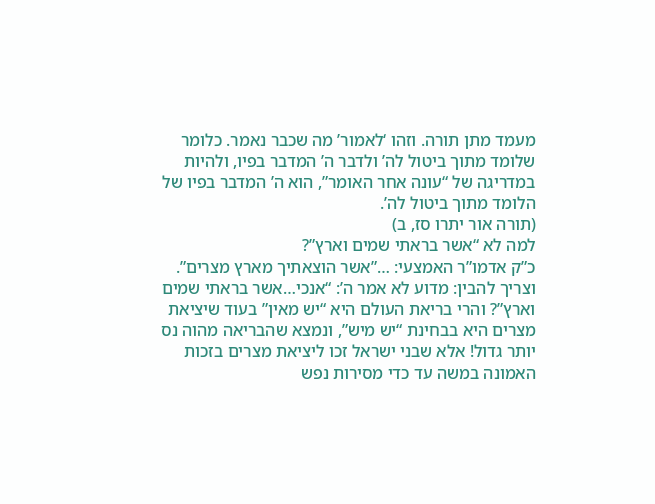מעמד מתן תורה. וזהו ‘לאמור’ מה שכבר נאמר. כלומר שלומד מתוך ביטול לה’ ולדבר ה’ המדבר בפיו, ולהיות במדריגה של “עונה אחר האומר”, הוא ה’ המדבר בפיו של הלומד מתוך ביטול לה’.
(תורה אור יתרו סז, ב)
למה לא “אשר בראתי שמים וארץ”?
כ”ק אדמו”ר האמצעי: …”אשר הוצאתיך מארץ מצרים”. וצריך להבין: מדוע לא אמר ה’: “אנכי…אשר בראתי שמים וארץ”? והרי בריאת העולם היא “יש מאין” בעוד שיציאת מצרים היא בבחינת “יש מיש”, ונמצא שהבריאה מהוה נס יותר גדול! אלא שבני ישראל זכו ליציאת מצרים בזכות האמונה במשה עד כדי מסירות נפש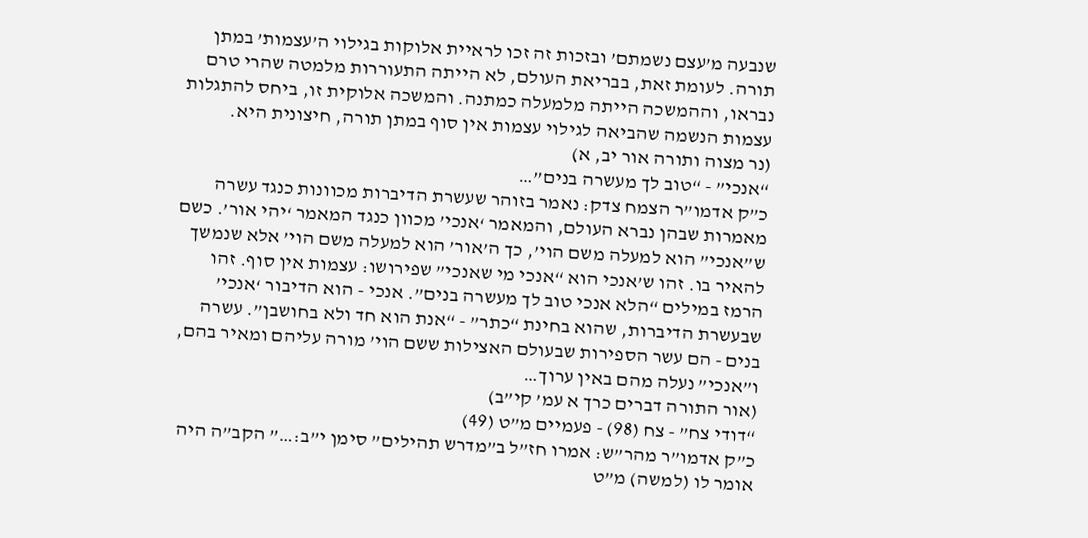שנבעה מ’עצם נשמתם’ ובזכות זה זכו לראיית אלוקות בגילוי ה’עצמות’ במתן תורה. לעומת זאת, בבריאת העולם, לא הייתה התעוררות מלמטה שהרי טרם נבראו, וההמשכה הייתה מלמעלה כמתנה. והמשכה אלוקית זו, ביחס להתגלות עצמות הנשמה שהביאה לגילוי עצמות אין סוף במתן תורה, חיצונית היא.
(נר מצוה ותורה אור יב, א)
“אנכי” - “טוב לך מעשרה בנים”…
כ”ק אדמו”ר הצמח צדק: נאמר בזוהר שעשרת הדיברות מכוונות כנגד עשרה מאמרות שבהן נברא העולם, והמאמר ‘אנכי’ מכוון כנגד המאמר ‘יהי אור’. כשם ש”אנכי” הוא למעלה משם הוי’, כך ה’אור’ הוא למעלה משם הוי’ אלא שנמשך להאיר בו. זהו ש’אנכי הוא “אנכי מי שאנכי” שפירושו: עצמות אין סוף. זהו הרמז במילים “הלא אנכי טוב לך מעשרה בנים”. אנכי - הוא הדיבור ‘אנכי’ שבעשרת הדיברות, שהוא בחינת “כתר” - “אנת הוא חד ולא בחושבן”. עשרה בנים - הם עשר הספירות שבעולם האצילות ששם הוי’ מורה עליהם ומאיר בהם, ו”אנכי” נעלה מהם באין ערוך…
(אור התורה דברים כרך א עמ’ קי”ב)
“דודי צח” - צח (98) - פעמיים מ”ט (49)
כ”ק אדמו”ר מהר”ש: אמרו חז”ל ב”מדרש תהילים” סימן י”ב:…” הקב”ה היה אומר לו (למשה) מ”ט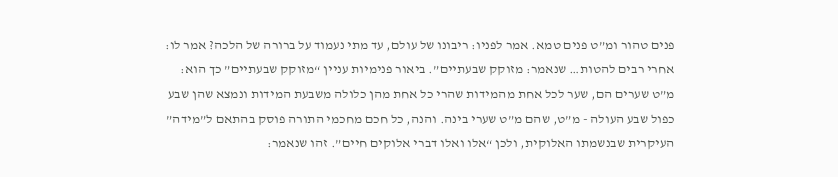פנים טהור ומ”ט פנים טמא. אמר לפניו: ריבונו של עולם, עד מתי נעמוד על ברורה של הלכה? אמר לו: אחרי רבים להטות… שנאמר: מזוקק שבעתיים”. ביאור פנימיות עניין “מזוקק שבעתיים” כך הוא:
מ”ט שערים הם, שער לכל אחת מהמידות שהרי כל אחת מהן כלולה משבעת המידות ונמצא שהן שבע כפול שבע העולה - מ”ט, שהם מ”ט שערי בינה. והנה, כל חכם מחכמי התורה פוסק בהתאם ל”מידה” העיקרית שבנשמתו האלוקית, ולכן “אלו ואלו דברי אלוקים חיים”. זהו שנאמר: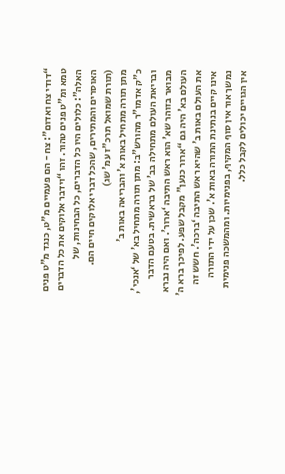“דודי צח ואדום”: צח - הם פעמיים מ”ט, כנגד מ”ט פנים טמא ומ”ט פנים טהור. זהו “וידבר אלוקים את כל הדברים האלה”: כלולים היו כל הדברים, כל הבחינות, של האוסרים והמתירים, שהכל דברי אלוקים חיים הם.
(תורת שמואל תרכ”ז עמ’ שג)
מתן תורה מתחיל באות א’ והבריאה באות ב’
כ”ק אדמו”ר מהורש”ב: מתן תורה מתחיל בא’ של ‘אנכי’, ובריאת העולם מתחילה בב’ של בראשית. בטעם הדבר מבואר בזוהר שא’ הוא ראש התיבה ‘ארור’. ואם היה נברא העולם בא’ היה גם “ארור כנען” מקבל שפע. לפיכך ברא ה’ את העולם באות ב’ שהיא ראש התיבה ‘ברכה’. חשש זה אינו קיים בנתינת התורה באות א’. שכן על ידי התורה נמשך אור אין סוף המקיף, בפנימיות. ומהמשכה פנימית אין הגויים יכולים לקבל כלל.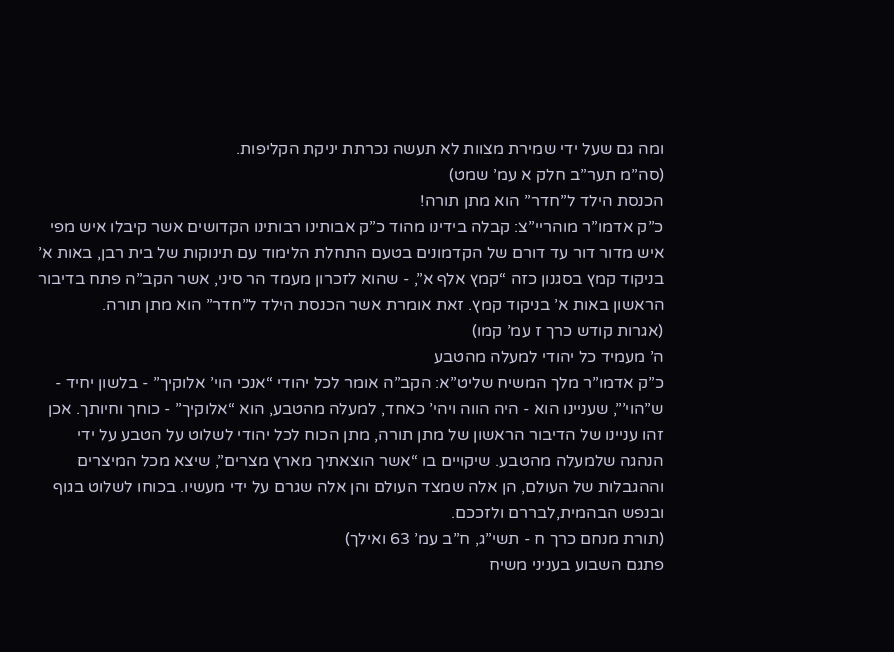ומה גם שעל ידי שמירת מצוות לא תעשה נכרתת יניקת הקליפות.
(סה”מ תער”ב חלק א עמ’ שמט)
הכנסת הילד ל”חדר” הוא מתן תורה!
כ”ק אדמו”ר מוהריי”צ: קבלה בידינו מהוד כ”ק אבותינו רבותינו הקדושים אשר קיבלו איש מפי איש מדור דור עד דורם של הקדמונים בטעם התחלת הלימוד עם תינוקות של בית רבן, באות א’ בניקוד קמץ בסגנון כזה “קמץ אלף א”, - שהוא לזכרון מעמד הר סיני, אשר הקב”ה פתח בדיבור הראשון באות א’ בניקוד קמץ. זאת אומרת אשר הכנסת הילד ל”חדר” הוא מתן תורה.
(אגרות קודש כרך ז עמ’ קמו)
ה’ מעמיד כל יהודי למעלה מהטבע
כ”ק אדמו”ר מלך המשיח שליט”א: הקב”ה אומר לכל יהודי “אנכי הוי’ אלוקיך” - בלשון יחיד - ש”הוי’”, שעניינו הוא - היה הווה ויהי’ כאחד, למעלה מהטבע, הוא “אלוקיך” - כוחך וחיותך. אכן זהו עניינו של הדיבור הראשון של מתן תורה, מתן הכוח לכל יהודי לשלוט על הטבע על ידי הנהגה שלמעלה מהטבע. שיקויים בו “אשר הוצאתיך מארץ מצרים”, שיצא מכל המיצרים וההגבלות של העולם, הן אלה שמצד העולם והן אלה שגרם על ידי מעשיו. בכוחו לשלוט בגוף ובנפש הבהמית,לבררם ולזככם.
(תורת מנחם כרך ח - תשי”ג, ח”ב עמ’ 63 ואילך)
פתגם השבוע בעניני משיח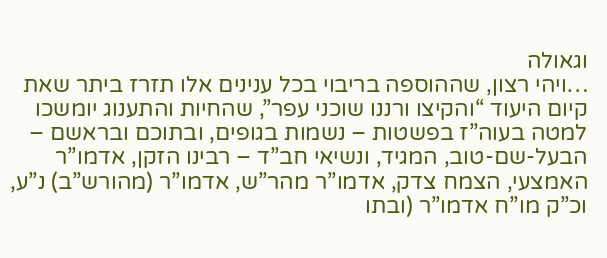וגאולה
…ויהי רצון, שההוספה בריבוי בכל ענינים אלו תזרז ביתר שאת קיום היעוד “והקיצו ורננו שוכני עפר”, שהחיות והתענוג יומשכו למטה בעוה”ז בפשטות – נשמות בגופים, ובתוכם ובראשם – הבעל-שם-טוב, המגיד, ונשיאי חב”ד – רבינו הזקן, אדמו”ר האמצעי, הצמח צדק, אדמו”ר מהר”ש, אדמו”ר (מהורש”ב) נ”ע, וכ”ק מו”ח אדמו”ר (ובתו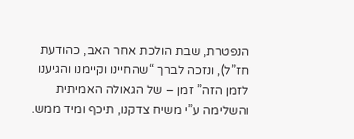הנפטרת, שבת הולכת אחר האב, כהודעת חז”ל), ונזכה לברך “שהחיינו וקיימנו והגיענו לזמן הזה” זמן – של הגאולה האמיתית והשלימה ע”י משיח צדקנו, תיכף ומיד ממש.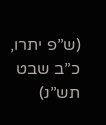(ש”פ יתרו, כ”ב שבט תש”נ)